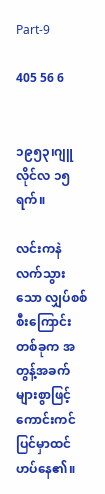Part-9

405 56 6


၁၉၅၃၊ဂျူလိုင်လ ၁၅ရက်။

လင်းကနဲလက်သွားသော လျှပ်စစ်စီးကြောင်းတစ်ခုက အတွန့်အခက်များစွာဖြင့်ကောင်းကင်ပြင်မှာထင်ဟပ်နေ၏။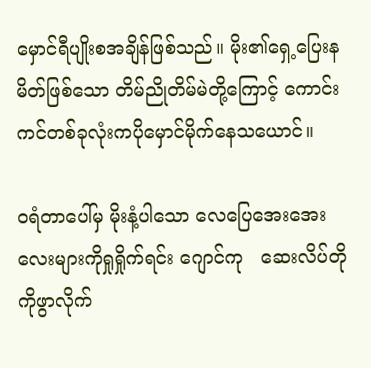မှောင်ရီပျိုးစအချိန်ဖြစ်သည်။ မိုး၏ရှေ့ပြေးနမိတ်ဖြစ်သော တိမ်ညိုတိမ်မဲတို့ကြောင့် ကောင်းကင်တစ်ခုလုံးကပိုမှောင်မိုက်နေသယောင်။

၀ရံတာပေါ်မှ မိုးနံ့ပါသော လေပြေအေးအေးလေးများကိုရှုရှိုက်ရင်း ဂျောင်ကု   ဆေးလိပ်တိုကိုဖွာလိုက်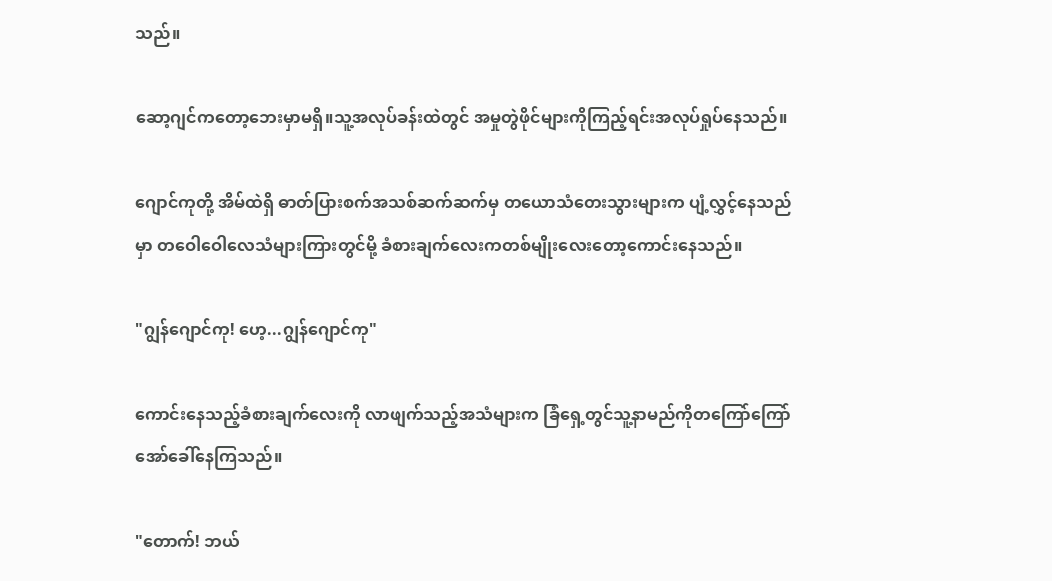သည်။

ဆော့ဂျင်ကတော့ဘေးမှာမရှိ။သူ့အလုပ်ခန်းထဲတွင် အမှုတွဲဖိုင်များကိုကြည့်ရင်းအလုပ်ရှုပ်နေသည်။

ဂျောင်ကုတို့ အိမ်ထဲရှိ ဓာတ်ပြားစက်အသစ်ဆက်ဆက်မှ တယောသံတေးသွားများက ပျံ့လွှင့်နေသည်မှာ တဝေါဝေါလေသံများကြားတွင်မို့ ခံစားချက်လေးကတစ်မျိုးလေးတော့ကောင်းနေသည်။

"ဂျွန်ဂျောင်ကု! ဟေ့...ဂျွန်ဂျောင်ကု"

ကောင်းနေသည့်ခံစားချက်လေးကို လာဖျက်သည့်အသံများက ခြံရှေ့တွင်သူ့နာမည်ကိုတကြော်ကြော်အော်ခေါ်နေကြသည်။

"တောက်! ဘယ်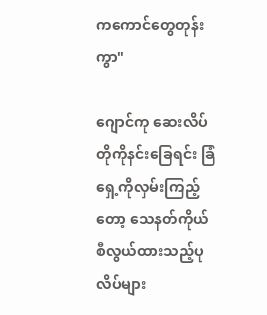ကကောင်တွေတုန်းကွာ"

ဂျောင်ကု ဆေးလိပ်တိုကိုနင်းခြေရင်း ခြံရှေ့ကိုလှမ်းကြည့်တော့ သေနတ်ကိုယ်စီလွယ်ထားသည့်ပုလိပ်များ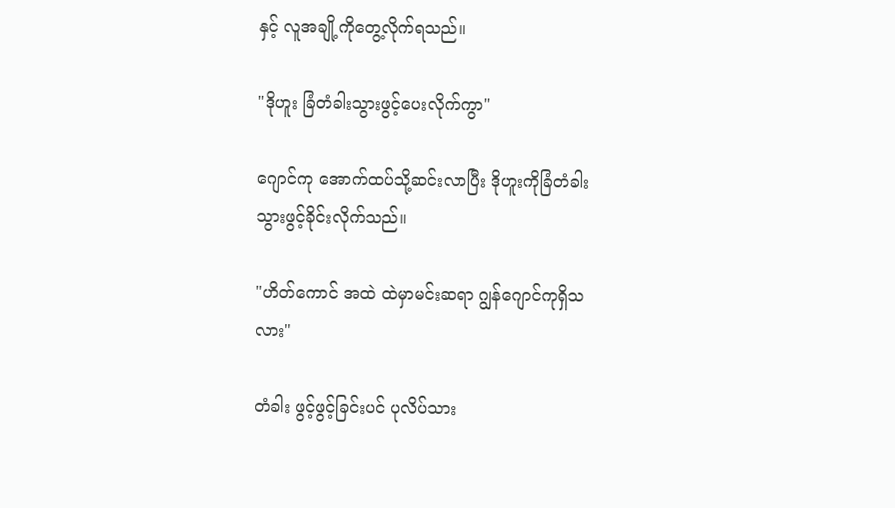နှင့် လူအချို့ကိုတွေ့လိုက်ရသည်။

"ဒိုဟူး ခြံတံခါးသွားဖွင့်ပေးလိုက်ကွာ"

ဂျောင်ကု အောက်ထပ်သို့ဆင်းလာပြီး ဒိုဟူးကိုခြံတံခါးသွားဖွင့်ခိုင်းလိုက်သည်။

"ဟိတ်ကောင် အထဲ ထဲမှာမင်းဆရာ ဂျွန်ဂျောင်ကုရှိသလား"

တံခါး ဖွင့်ဖွင့်ခြင်းပင် ပုလိပ်သား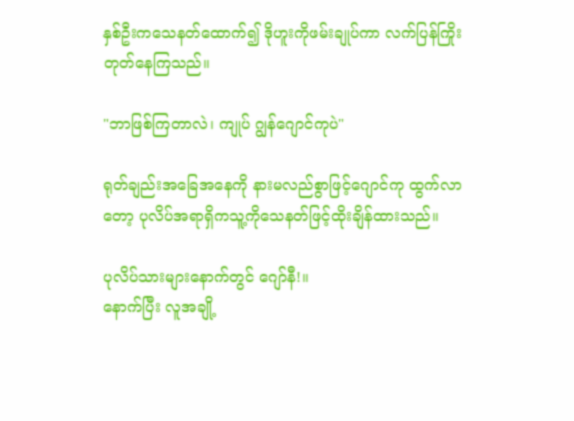နှစ်ဦးကသေနတ်ထောက်၍ ဒိုဟူးကိုဖမ်းချုပ်ကာ လက်ပြန်ကြိုးတုတ်နေကြသည်။

"ဘာဖြစ်ကြတာလဲ၊ ကျုပ် ဂျွန်ဂျောင်ကုပဲ"

ရုတ်ချည်းအခြေအနေကို နားမလည်စွာဖြင့်ဂျောင်ကု ထွက်လာတော့ ပုလိပ်အရာရှိကသူ့ကိုသေနတ်ဖြင့်ထိုးချိန်ထားသည်။

ပုလိပ်သားများနောက်တွင် ဂျော်နီ!။
နောက်ပြီး လူအချို့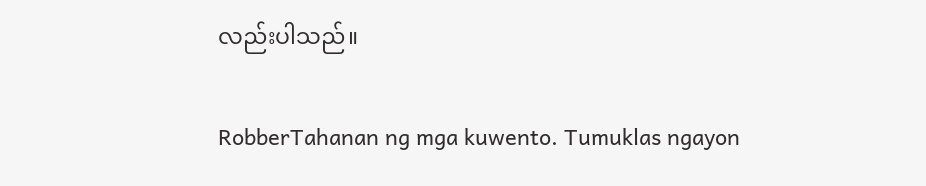လည်းပါသည်။

RobberTahanan ng mga kuwento. Tumuklas ngayon